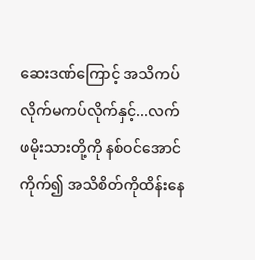ဆေးဒဏ်ကြောင့် အသိကပ်လိုက်မကပ်လိုက်နှင့်...လက်ဖမိုးသားတို့ကို နစ်ဝင်အောင်ကိုက်၍ အသိစိတ်ကိုထိန်းနေ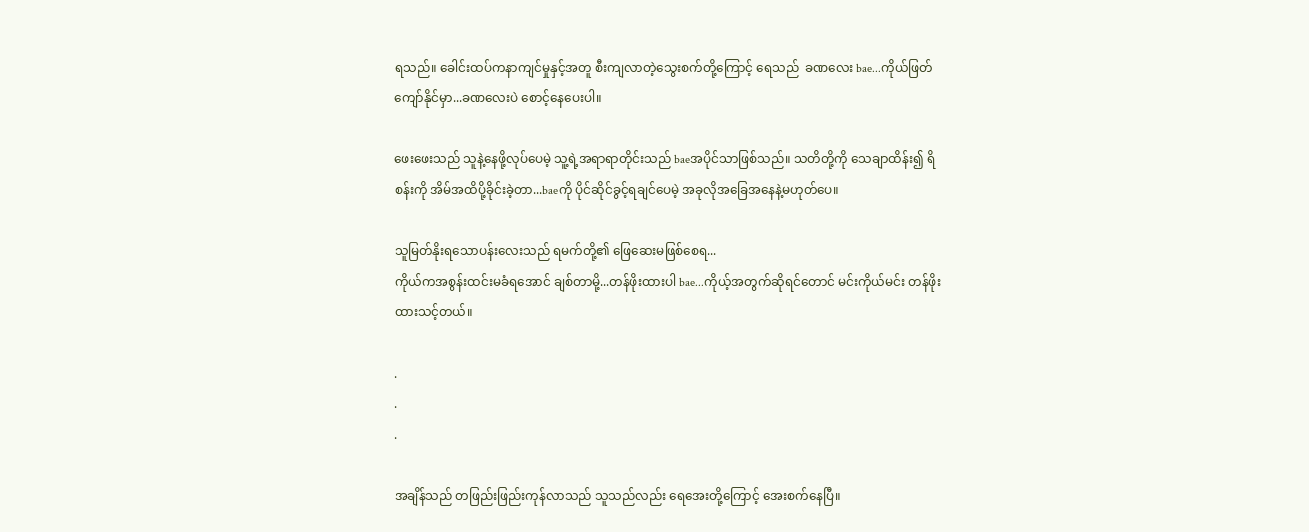ရသည်။ ခေါင်းထပ်ကနာကျင်မှုနှင့်အတူ စီးကျလာတဲ့သွေးစက်တို့ကြောင့် ရေသည်  ခဏလေး bae...ကိုယ်ဖြတ်ကျော်နိုင်မှာ...ခဏလေးပဲ စောင့်နေပေးပါ။

ဖေးဖေးသည် သူနဲ့နေဖို့လုပ်ပေမဲ့ သူ့ရဲ့အရာရာတိုင်းသည် baeအပိုင်သာဖြစ်သည်။ သတိတို့ကို သေချာထိန်း၍ ရိစန်းကို အိမ်အထိပို့ခိုင်းခဲ့တာ...baeကို ပိုင်ဆိုင်ခွင့်ရချင်ပေမဲ့ အခုလိုအခြေအနေနဲ့မဟုတ်ပေ။

သူမြတ်နိုးရသောပန်းလေးသည် ရမက်တို့၏ ဖြေဆေးမဖြစ်စေရ...
ကိုယ်ကအစွန်းထင်းမခံရအောင် ချစ်တာမို့...တန်ဖိုးထားပါ bae...ကိုယ့်အတွက်ဆိုရင်တောင် မင်းကိုယ်မင်း တန်ဖိုးထားသင့်တယ်။

.
.
.

အချိန်သည် တဖြည်းဖြည်းကုန်လာသည် သူသည်လည်း ရေအေးတို့ကြောင့် အေးစက်နေပြီ။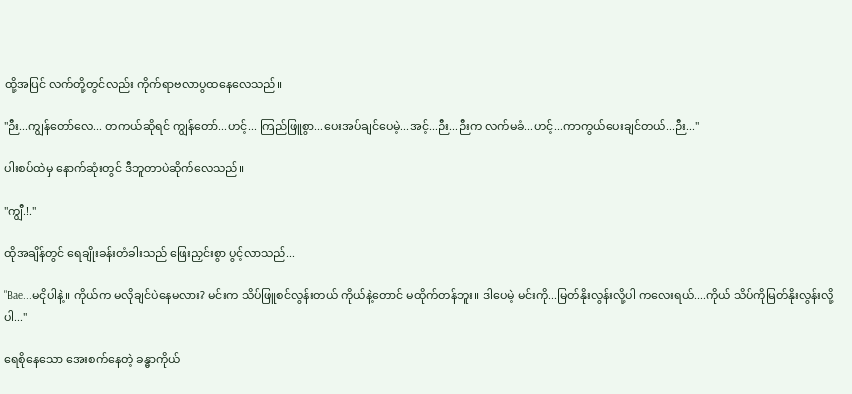ထို့အပြင် လက်တို့တွင်လည်း ကိုက်ရာဗလာပွထနေလေသည်။

"ဉီး...ကျွန်တော်လေ... တကယ်ဆိုရင် ကျွန်တော်...ဟင့်... ကြည်ဖြူစွာ...ပေးအပ်ချင်ပေမဲ့...အင့်...ဉီး...ဉီးက လက်မခံ...ဟင့်...ကာကွယ်ပေးချင်တယ်...ဉီး..."

ပါးစပ်ထဲမှ နောက်ဆုံးတွင် ဒီဘူတာပဲဆိုက်လေသည်။

"ကျွီ.!."

ထိုအချိန်တွင် ရေချိုးခန်းတံခါးသည် ဖြေးညှင်းစွာ ပွင့်လာသည်...

"Bae...မငိုပါနဲ့။ ကိုယ်က မလိုချင်ပဲနေမလား? မင်းက သိပ်ဖြူစင်လွန်းတယ် ကိုယ်နဲ့တောင် မထိုက်တန်ဘူး။ ဒါပေမဲ့ မင်းကို...မြတ်နိုးလွန်းလို့ပါ ကလေးရယ်....ကိုယ် သိပ်ကိုမြတ်နိုးလွန်းလို့ပါ..."

ရေစိုနေသော အေးစက်နေတဲ့ ခန္ဓာကိုယ်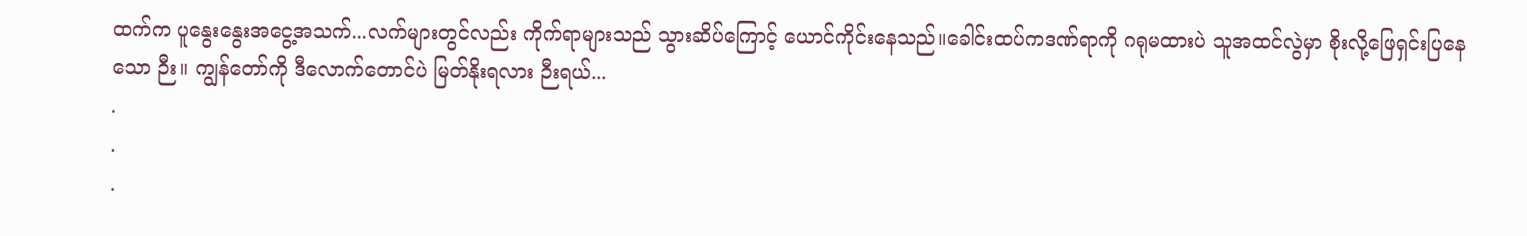ထက်က ပူနွေးနွေးအငွေ့အသက်...လက်များတွင်လည်း ကိုက်ရာများသည် သွားဆိပ်ကြောင့် ယောင်ကိုင်းနေသည်။ခေါင်းထပ်ကဒဏ်ရာကို ဂရုမထားပဲ သူအထင်လွဲမှာ စိုးလို့ဖြေရှင်းပြနေသော ဉီး။ ကျွန်တော်ကို ဒီလောက်တောင်ပဲ မြတ်နိုးရလား ဉီးရယ်...
.
.
.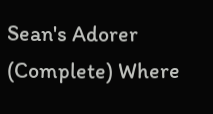Sean's Adorer (Complete) Where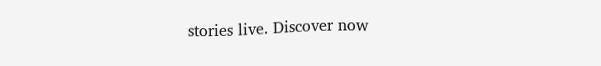stories live. Discover now